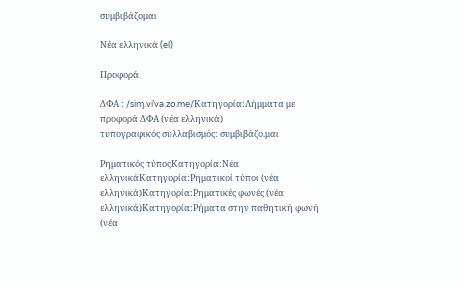συμβιβάζομαι

Νέα ελληνικά (el)

Προφορά

ΔΦΑ : /siɱ.viˈva.zo.me/Κατηγορία:Λήμματα με προφορά ΔΦΑ (νέα ελληνικά)
τυπογραφικός συλλαβισμός: συμβιβάζο.μαι

Ρηματικός τύποςΚατηγορία:Νέα ελληνικάΚατηγορία:Ρηματικοί τύποι (νέα ελληνικά)Κατηγορία:Ρηματικές φωνές (νέα ελληνικά)Κατηγορία:Ρήματα στην παθητική φωνή (νέα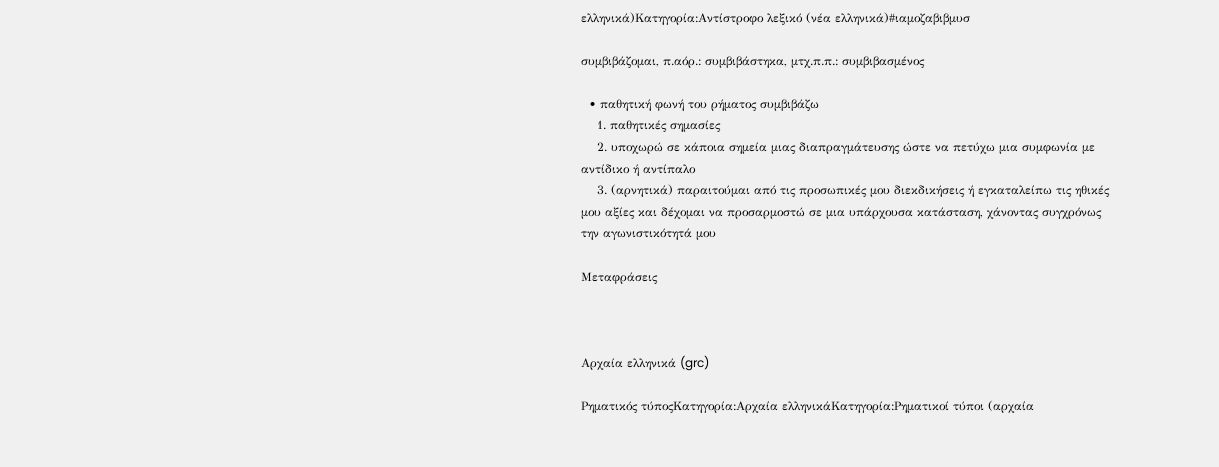ελληνικά)Κατηγορία:Αντίστροφο λεξικό (νέα ελληνικά)#ιαμοζαβιβμυσ

συμβιβάζομαι, π.αόρ.: συμβιβάστηκα, μτχ.π.π.: συμβιβασμένος

  • παθητική φωνή του ρήματος συμβιβάζω
    1. παθητικές σημασίες
    2. υποχωρώ σε κάποια σημεία μιας διαπραγμάτευσης ώστε να πετύχω μια συμφωνία με αντίδικο ή αντίπαλο
    3. (αρνητικά) παραιτούμαι από τις προσωπικές μου διεκδικήσεις ή εγκαταλείπω τις ηθικές μου αξίες και δέχομαι να προσαρμοστώ σε μια υπάρχουσα κατάσταση, χάνοντας συγχρόνως την αγωνιστικότητά μου

Μεταφράσεις



Αρχαία ελληνικά (grc)

Ρηματικός τύποςΚατηγορία:Αρχαία ελληνικάΚατηγορία:Ρηματικοί τύποι (αρχαία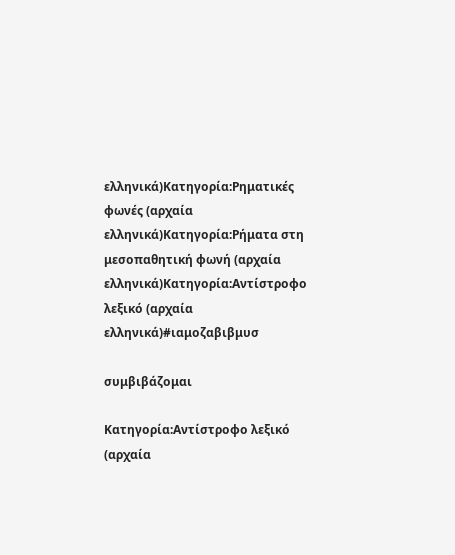ελληνικά)Κατηγορία:Ρηματικές φωνές (αρχαία ελληνικά)Κατηγορία:Ρήματα στη μεσοπαθητική φωνή (αρχαία ελληνικά)Κατηγορία:Αντίστροφο λεξικό (αρχαία ελληνικά)#ιαμοζαβιβμυσ

συμβιβάζομαι

Κατηγορία:Αντίστροφο λεξικό (αρχαία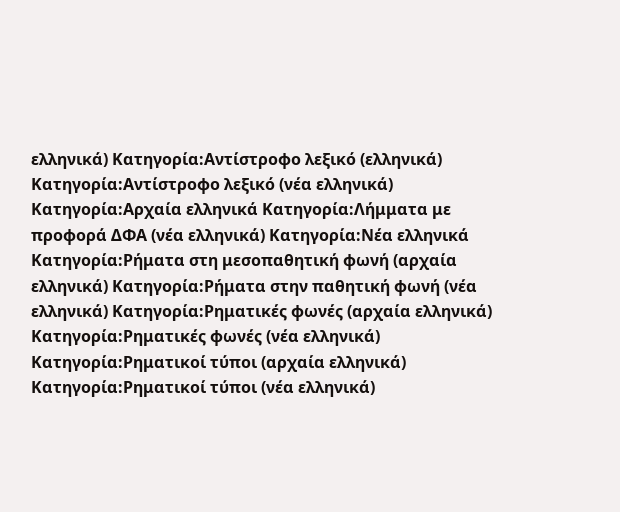ελληνικά) Κατηγορία:Αντίστροφο λεξικό (ελληνικά) Κατηγορία:Αντίστροφο λεξικό (νέα ελληνικά) Κατηγορία:Αρχαία ελληνικά Κατηγορία:Λήμματα με προφορά ΔΦΑ (νέα ελληνικά) Κατηγορία:Νέα ελληνικά Κατηγορία:Ρήματα στη μεσοπαθητική φωνή (αρχαία ελληνικά) Κατηγορία:Ρήματα στην παθητική φωνή (νέα ελληνικά) Κατηγορία:Ρηματικές φωνές (αρχαία ελληνικά) Κατηγορία:Ρηματικές φωνές (νέα ελληνικά) Κατηγορία:Ρηματικοί τύποι (αρχαία ελληνικά) Κατηγορία:Ρηματικοί τύποι (νέα ελληνικά)